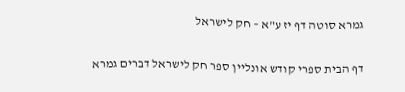גמרא סוטה דף יז ע"א – חק לישראל

דף הבית ספרי קודש אונליין ספר חק לישראל דברים גמרא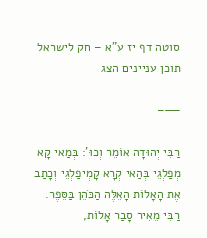סוטה דף יז ע"א – חק לישראל
תוכן עניינים הצג

——–

רַבִּי יְהוּדָה אוֹמֵר וְכוּ': בְּמַאי קָא מְפַלְגֵי בְּהַאי קְרָא קָמְיפַלְגֵי וְכָתַב אֶת הָאָלוֹת הָאֵלֶּה הַכֹּהֵן בַּסֵּפֶר. רַבִּי מֵאִיר סָבַר אָלוֹת,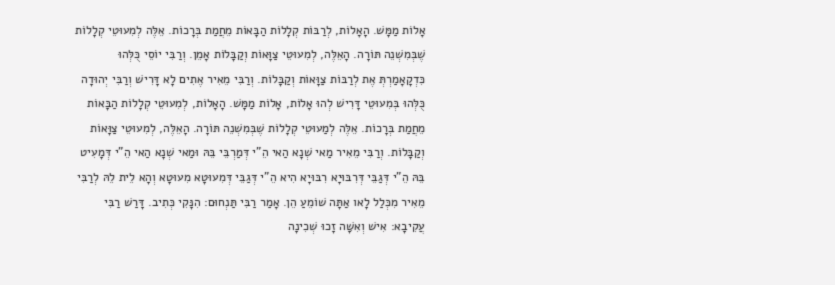אָלוֹת מַמָּשׁ. הָאָלוֹת, לְרַבּוֹת קְלָלוֹת הַבָּאוֹת מֵחֲמַת בְּרָכוֹת. אֵלֶּה לְמִעוּטֵי קְלָלוֹת שֶׁבְּמִשְׁנֵה תּוֹרָה. הָאֵלֶּה, לְמִעוּטֵי צַוָּאוֹת וְקַבָּלוֹת אָמֵן. וְרַבִּי יוֹסֵי כֻּלְּהוּ כִּדְקָאָמַרְתְּ אֶת לְרַבּוֹת צַוָּאוֹת וְקַבָּלוֹת. וְרַבִּי מֵאִיר אֶתִים לָא דָּרִישׁ וְרַבִּי יְהוּדָה כֻּלְּהוּ בְּמִעוּטֵי דָּרִישׁ לְהוּ אָלוֹת, אָלוֹת מַמָּשׁ. הָאָלוֹת, לְמִעוּטֵי קְלָלוֹת הַבָּאוֹת מֵחֲמַת בְּרָכוֹת. אֵלֶּה לְמַעוּטֵי קְלָלוֹת שֶׁבְּמִשְׁנֵה תּוֹרָה. הָאֵלֶּה, לְמִעוּטֵי צַוָּאוֹת וְקַבָּלוֹת. וְרַבִּי מֵאִיר מַאי שְׁנָא הַאי הֵ"י דְּמַרְבֵּי בֵּהּ וּמַאי שְׁנָא הַאי הֵ"י דְּמָעִיט בֵּהּ הֵ"י דְּגַבֵּי דְּרִבּוּיָא רִבּוּיָא הִיא הֵ"י דְּגַבֵּי דְּמִעוּטָא מִעוּטָא וְהָא לֵית לֵהּ לְרַבִּי מֵאִיר מִכְּלַל לָאו אַתָּה שׁוֹמֵעַ הֵן. אָמַר רַבִּי תַּנְחוּם: הִנָּקִי כְּתִיב. דָּרַשׁ רַבִּי עֲקִיבָא: אִישׁ וְאִשָּׁה זָכוּ שְׁכִינָה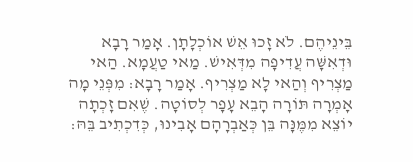בֵּינֵיהֶם. לֹא זָכוּ אֵשׁ אוֹכְלָתָן. אָמַר רָבָא וּדְאִשָּׁה עֲדִיפָה מִדְּאִישׁ. מַאי טַעֲמָא. הַאי מַצְרִיף וְהַאי לָא מַצְרִיף. אָמַר רָבָא: מִפְּנֵי מָה אָמְרָה תּוֹרָה הָבֵא עָפָר לְסוֹטָה. שֶׁאִם זָכְתָה יוֹצֵא מִמֶּנָּה בֵּן כְּאַבְרָהָם אָבִינוּ, כְּדִכְתִיב בֵּהּ: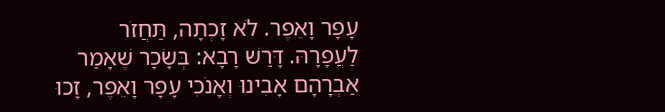עָפָר וָאֵפֶר. לֹא זָכְתָה, תַּחֲזֹר לַעֲפָרָהּ. דָּרַשׁ רָבָא: בְּשָׂכָר שֶׁאָמַר אַבְרָהָם אָבִינוּ וְאָנֹכִי עָפָר וָאֵפֶר, זָכוּ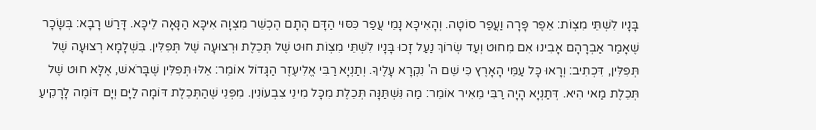בָּנָיו לִשְׁתֵּי מִצְוֹת: אֵפֶר פָּרָה וַעֲפַר סוֹטָה. וְהָאִיכָּא נָמֵי עֲפַר כִּסּוּי הַדָּם הָתָם הֶכְשֵׁר מִצְוָה אִיכָּא הַנָּאָה לֵיכָּא. דָּרַשׁ רָבָא: בְּשָׂכָר שֶׁאָמַר אַבְרָהָם אָבִינוּ אִם מִחוּט וְעַד שְׂרוֹךְ נַעַל זָכוּ בָּנָיו לִשְׁתֵּי מִצְוֹת חוּט שֶׁל תְּכֵלֶת וּרְצוּעָה שֶׁל תְּפִלִּין. בִּשְׁלָמָא רְצוּעָה שֶׁל תְּפִלִּין, דִּכְתִיב: וְרָאוּ כָּל עַמֵּי הָאָרֶץ כִּי שֵׁם ה' נִקְרָא עָלֶיךָ. וְתַנְיָא רַבִּי אֱלִיעֶזֶר הַגָּדוֹל אוֹמֵר: אֵלּוּ תְּפִלִּין שֶׁבָּרֹאשׁ, אֶלָּא חוּט שֶׁל תְּכֵלֶת מַאי הִיא. דְּתַנְיָא הָיָה רַבִּי מֵאִיר אוֹמֵר: מַה נִּשְׁתַּנָּה תְּכֵלֶת מִכָּל מִינֵי צִבְעוֹנִין. מִפְּנֵי שֶׁהַתְּכֵלֶת דּוֹמָה לַיָּם וְיָם דּוֹמֶה לָרָקִיעַ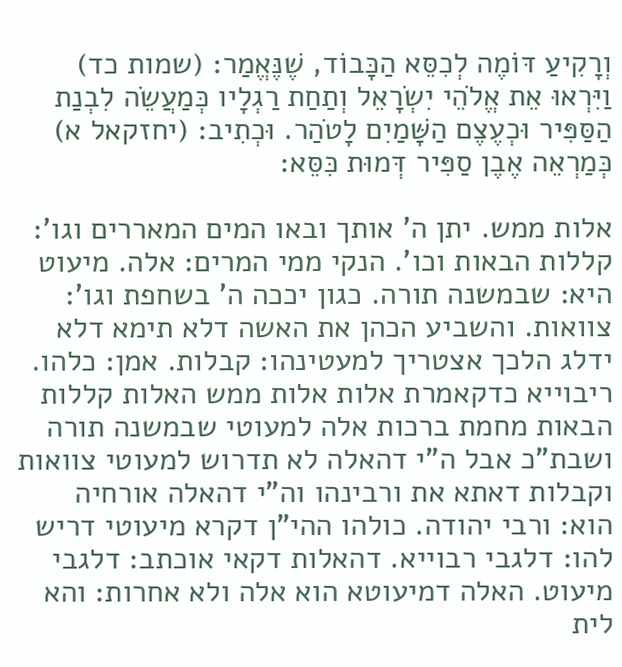וְרָקִיעַ דּוֹמֶה לְכִסֵּא הַכָּבוֹד, שֶׁנֶּאֱמַר: (שמות כד) וַיִּרְאוּ אֵת אֱלֹהֵי יִשְׂרָאֵל וְתַחַת רַגְלָיו כְּמַעֲשֵׂה לִבְנַת הַסַּפִּיר וּכְעֶצֶם הַשָּׁמַיִם לָטֹהַר. וּכְתִיב: (יחזקאל א) כְּמַרְאֵה אֶבֶן סַפִּיר דְּמוּת כִּסֵּא:

אלות ממש. יתן ה' אותך ובאו המים המאררים וגו': קללות הבאות וכו'. הנקי ממי המרים: אלה. מיעוט היא: שבמשנה תורה. כגון יככה ה' בשחפת וגו': צוואות. והשביע הכהן את האשה דלא תימא דלא ידלג הלכך אצטריך למעטינהו: קבלות. אמן: כלהו. ריבוייא כדקאמרת אלות אלות ממש האלות קללות הבאות מחמת ברכות אלה למעוטי שבמשנה תורה ושבת"כ אבל ה"י דהאלה לא תדרוש למעוטי צוואות וקבלות דאתא את ורבינהו וה"י דהאלה אורחיה הוא: ורבי יהודה. כולהו ההי"ן דקרא מיעוטי דריש להו: דלגבי רבוייא. דהאלות דקאי אוכתב: דלגבי מיעוט. האלה דמיעוטא הוא אלה ולא אחרות: והא לית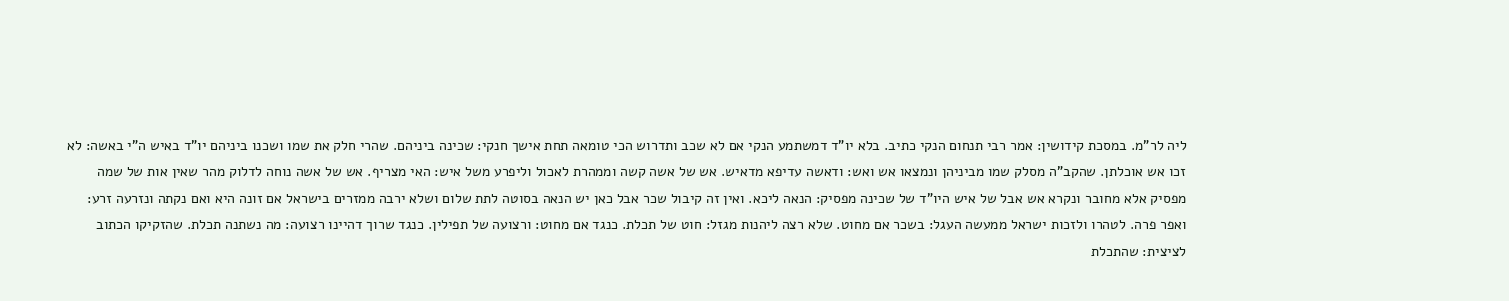ליה לר"מ. במסכת קידושין: אמר רבי תנחום הנקי כתיב. בלא יו"ד דמשתמע הנקי אם לא שכב ותדרוש הכי טומאה תחת אישך חנקי: שכינה ביניהם. שהרי חלק את שמו ושכנו ביניהם יו"ד באיש ה"י באשה: לא זכו אש אוכלתן. שהקב"ה מסלק שמו מביניהן ונמצאו אש ואש: ודאשה עדיפא מדאיש. אש של אשה קשה וממהרת לאכול וליפרע משל איש: האי מצריף. אש של אשה נוחה לדלוק מהר שאין אות של שמה מפסיק אלא מחובר ונקרא אש אבל של איש היו"ד של שכינה מפסיק: הנאה ליכא. ואין זה קיבול שכר אבל כאן יש הנאה בסוטה לתת שלום ושלא ירבה ממזרים בישראל אם זונה היא ואם נקתה ונזרעה זרע: ואפר פרה. לטהרו ולזכות ישראל ממעשה העגל: בשכר אם מחוט. שלא רצה ליהנות מגזל: חוט של תכלת. כנגד אם מחוט: ורצועה של תפילין. כנגד שרוך דהיינו רצועה: מה נשתנה תכלת. שהזקיקו הכתוב לציצית: שהתכלת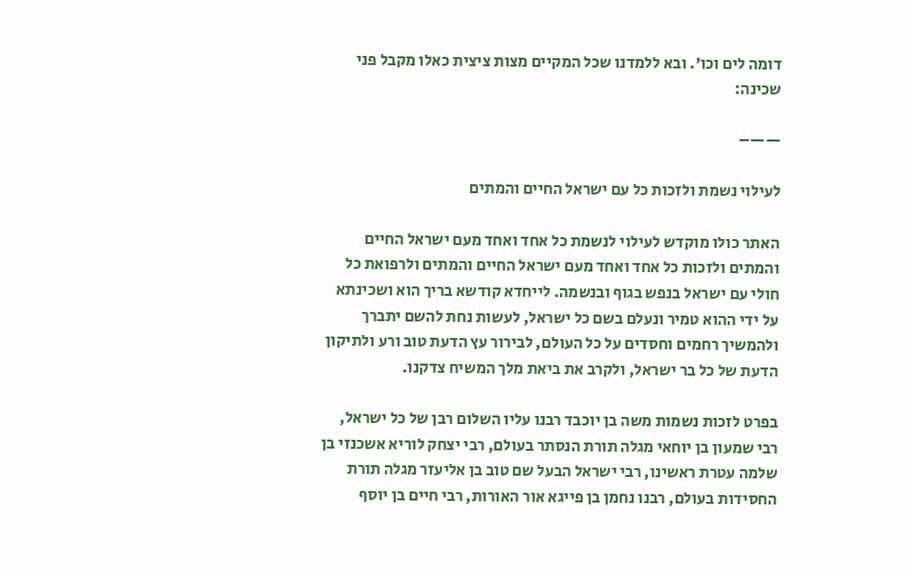דומה לים וכו'. ובא ללמדנו שכל המקיים מצות ציצית כאלו מקבל פני שכינה:

——–

לעילוי נשמת ולזכות כל עם ישראל החיים והמתים

האתר כולו מוקדש לעילוי לנשמת כל אחד ואחד מעם ישראל החיים והמתים ולזכות כל אחד ואחד מעם ישראל החיים והמתים ולרפואת כל חולי עם ישראל בנפש בגוף ובנשמה. לייחדא קודשא בריך הוא ושכינתא על ידי ההוא טמיר ונעלם בשם כל ישראל, לעשות נחת להשם יתברך ולהמשיך רחמים וחסדים על כל העולם, לבירור עץ הדעת טוב ורע ולתיקון הדעת של כל בר ישראל, ולקרב את ביאת מלך המשיח צדקנו.

בפרט לזכות נשמות משה בן יוכבד רבנו עליו השלום רבן של כל ישראל, רבי שמעון בן יוחאי מגלה תורת הנסתר בעולם, רבי יצחק לוריא אשכנזי בן שלמה עטרת ראשינו, רבי ישראל הבעל שם טוב בן אליעזר מגלה תורת החסידות בעולם, רבנו נחמן בן פייגא אור האורות, רבי חיים בן יוסף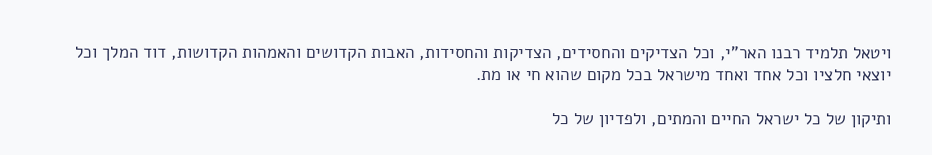ויטאל תלמיד רבנו האר"י, וכל הצדיקים והחסידים, הצדיקות והחסידות, האבות הקדושים והאמהות הקדושות, דוד המלך וכל יוצאי חלציו וכל אחד ואחד מישראל בכל מקום שהוא חי או מת.

ותיקון של כל ישראל החיים והמתים, ולפדיון של כל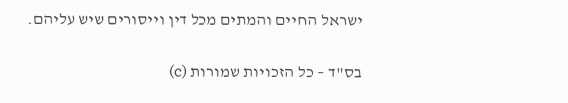ישראל החיים והמתים מכל דין וייסורים שיש עליהם.

בס"ד – כל הזכויות שמורות (c)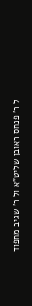ל ר' פנחס ראובן שליט"א ול ר' שגיב מחפוד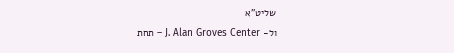שליט"א
ול- J. Alan Groves Center – תחת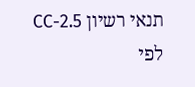תנאי רשיון CC-2.5
לפי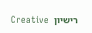רישיון  Creative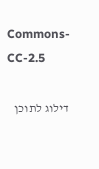Commons-CC-2.5

דילוג לתוכן